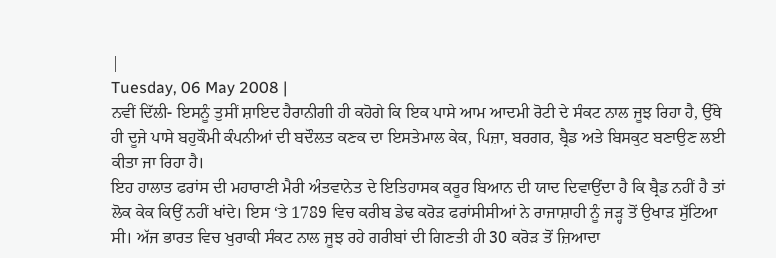|
Tuesday, 06 May 2008 |
ਨਵੀਂ ਦਿੱਲੀ- ਇਸਨੂੰ ਤੁਸੀਂ ਸ਼ਾਇਦ ਹੈਰਾਨੀਗੀ ਹੀ ਕਹੋਗੇ ਕਿ ਇਕ ਪਾਸੇ ਆਮ ਆਦਮੀ ਰੋਟੀ ਦੇ ਸੰਕਟ ਨਾਲ ਜੂਝ ਰਿਹਾ ਹੈ, ਉੱਥੇ ਹੀ ਦੂਜੇ ਪਾਸੇ ਬਹੁਕੌਮੀ ਕੰਪਨੀਆਂ ਦੀ ਬਦੌਲਤ ਕਣਕ ਦਾ ਇਸਤੇਮਾਲ ਕੇਕ, ਪਿਜ਼ਾ, ਬਰਗਰ, ਬ੍ਰੈਡ ਅਤੇ ਬਿਸਕੁਟ ਬਣਾਉਣ ਲਈ ਕੀਤਾ ਜਾ ਰਿਹਾ ਹੈ।
ਇਹ ਹਾਲਾਤ ਫਰਾਂਸ ਦੀ ਮਹਾਰਾਣੀ ਮੈਰੀ ਅੰਤਵਾਨੇਤ ਦੇ ਇਤਿਹਾਸਕ ਕਰੂਰ ਬਿਆਨ ਦੀ ਯਾਦ ਦਿਵਾਉਂਦਾ ਹੈ ਕਿ ਬ੍ਰੈਡ ਨਹੀਂ ਹੈ ਤਾਂ ਲੋਕ ਕੇਕ ਕਿਉਂ ਨਹੀਂ ਖਾਂਦੇ। ਇਸ ‘ਤੇ 1789 ਵਿਚ ਕਰੀਬ ਡੇਢ ਕਰੋੜ ਫਰਾਂਸੀਸੀਆਂ ਨੇ ਰਾਜਾਸ਼ਾਹੀ ਨੂੰ ਜੜ੍ਹ ਤੋਂ ਉਖਾੜ ਸੁੱਟਿਆ ਸੀ। ਅੱਜ ਭਾਰਤ ਵਿਚ ਖੁਰਾਕੀ ਸੰਕਟ ਨਾਲ ਜੂਝ ਰਹੇ ਗਰੀਬਾਂ ਦੀ ਗਿਣਤੀ ਹੀ 30 ਕਰੋੜ ਤੋਂ ਜ਼ਿਆਦਾ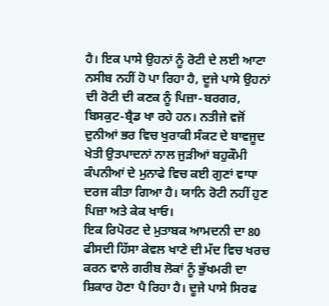ਹੈ। ਇਕ ਪਾਸੇ ਉਹਨਾਂ ਨੂੰ ਰੋਟੀ ਦੇ ਲਈ ਆਟਾ ਨਸੀਬ ਨਹੀਂ ਹੋ ਪਾ ਰਿਹਾ ਹੈ, ਦੂਜੇ ਪਾਸੇ ਉਹਨਾਂ ਦੀ ਰੋਟੀ ਦੀ ਕਣਕ ਨੂੰ ਪਿਜ਼ਾ-ਬਰਗਰ, ਬਿਸਕੁਟ-ਬ੍ਰੈਡ ਖਾ ਰਹੇ ਹਨ। ਨਤੀਜੇ ਵਜੋਂ ਦੁਨੀਆਂ ਭਰ ਵਿਚ ਖੁਰਾਕੀ ਸੰਕਟ ਦੇ ਬਾਵਜੂਦ ਖੇਤੀ ਉਤਪਾਦਨਾਂ ਨਾਲ ਜੁੜੀਆਂ ਬਹੁਕੌਮੀ ਕੰਪਨੀਆਂ ਦੇ ਮੁਨਾਫੇ ਵਿਚ ਕਈ ਗੁਣਾਂ ਵਾਧਾ ਦਰਜ ਕੀਤਾ ਗਿਆ ਹੈ। ਯਾਨਿ ਰੋਟੀ ਨਹੀਂ ਹੁਣ ਪਿਜ਼ਾ ਅਤੇ ਕੇਕ ਖਾਓ।
ਇਕ ਰਿਪੋਰਟ ਦੇ ਮੁਤਾਬਕ ਆਮਦਨੀ ਦਾ 80 ਫੀਸਦੀ ਹਿੱਸਾ ਕੇਵਲ ਖਾਣੇ ਦੀ ਮੱਦ ਵਿਚ ਖਰਚ ਕਰਨ ਵਾਲੇ ਗਰੀਬ ਲੋਕਾਂ ਨੂੰ ਭੁੱਖਮਰੀ ਦਾ ਸ਼ਿਕਾਰ ਹੋਣਾ ਪੈ ਰਿਹਾ ਹੈ। ਦੂਜੇ ਪਾਸੇ ਸਿਰਫ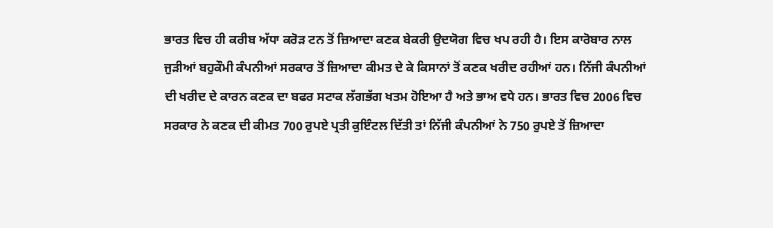ਭਾਰਤ ਵਿਚ ਹੀ ਕਰੀਬ ਅੱਧਾ ਕਰੋੜ ਟਨ ਤੋਂ ਜ਼ਿਆਦਾ ਕਣਕ ਬੇਕਰੀ ਉਦਯੋਗ ਵਿਚ ਖਪ ਰਹੀ ਹੈ। ਇਸ ਕਾਰੋਬਾਰ ਨਾਲ ਜੁੜੀਆਂ ਬਹੁਕੌਮੀ ਕੰਪਨੀਆਂ ਸਰਕਾਰ ਤੋਂ ਜ਼ਿਆਦਾ ਕੀਮਤ ਦੇ ਕੇ ਕਿਸਾਨਾਂ ਤੋਂ ਕਣਕ ਖਰੀਦ ਰਹੀਆਂ ਹਨ। ਨਿੱਜੀ ਕੰਪਨੀਆਂ ਦੀ ਖਰੀਦ ਦੇ ਕਾਰਨ ਕਣਕ ਦਾ ਬਫਰ ਸਟਾਕ ਲੱਗਭੱਗ ਖਤਮ ਹੋਇਆ ਹੈ ਅਤੇ ਭਾਅ ਵਧੇ ਹਨ। ਭਾਰਤ ਵਿਚ 2006 ਵਿਚ ਸਰਕਾਰ ਨੇ ਕਣਕ ਦੀ ਕੀਮਤ 700 ਰੁਪਏ ਪ੍ਰਤੀ ਕੁਇੰਟਲ ਦਿੱਤੀ ਤਾਂ ਨਿੱਜੀ ਕੰਪਨੀਆਂ ਨੇ 750 ਰੁਪਏ ਤੋਂ ਜ਼ਿਆਦਾ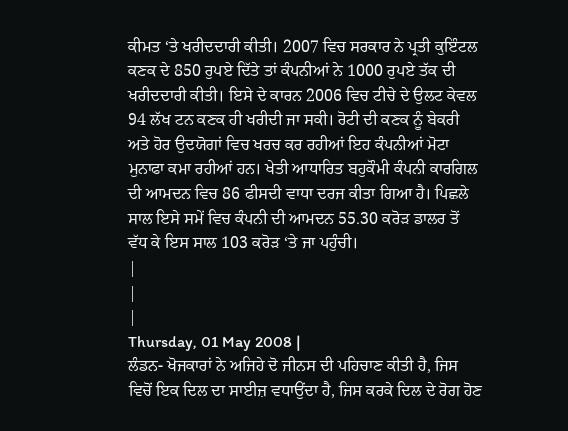ਕੀਮਤ ‘ਤੇ ਖਰੀਦਦਾਰੀ ਕੀਤੀ। 2007 ਵਿਚ ਸਰਕਾਰ ਨੇ ਪ੍ਰਤੀ ਕੁਇੰਟਲ ਕਣਕ ਦੇ 850 ਰੁਪਏ ਦਿੱਤੇ ਤਾਂ ਕੰਪਨੀਆਂ ਨੇ 1000 ਰੁਪਏ ਤੱਕ ਦੀ ਖਰੀਦਦਾਰੀ ਕੀਤੀ। ਇਸੇ ਦੇ ਕਾਰਨ 2006 ਵਿਚ ਟੀਚੇ ਦੇ ਉਲਟ ਕੇਵਲ 94 ਲੱਖ ਟਨ ਕਣਕ ਹੀ ਖਰੀਦੀ ਜਾ ਸਕੀ। ਰੋਟੀ ਦੀ ਕਣਕ ਨੂੰ ਬੇਕਰੀ ਅਤੇ ਹੋਰ ਉਦਯੋਗਾਂ ਵਿਚ ਖਰਚ ਕਰ ਰਹੀਆਂ ਇਹ ਕੰਪਨੀਆਂ ਮੋਟਾ ਮੁਨਾਫਾ ਕਮਾ ਰਹੀਆਂ ਹਨ। ਖੇਤੀ ਆਧਾਰਿਤ ਬਹੁਕੌਮੀ ਕੰਪਨੀ ਕਾਰਗਿਲ ਦੀ ਆਮਦਨ ਵਿਚ 86 ਫੀਸਦੀ ਵਾਧਾ ਦਰਜ ਕੀਤਾ ਗਿਆ ਹੈ। ਪਿਛਲੇ ਸਾਲ ਇਸੇ ਸਮੇਂ ਵਿਚ ਕੰਪਨੀ ਦੀ ਆਮਦਨ 55.30 ਕਰੋੜ ਡਾਲਰ ਤੋਂ ਵੱਧ ਕੇ ਇਸ ਸਾਲ 103 ਕਰੋੜ ‘ਤੇ ਜਾ ਪਹੁੰਚੀ।
|
|
|
Thursday, 01 May 2008 |
ਲੰਡਨ- ਖੋਜਕਾਰਾਂ ਨੇ ਅਜਿਹੇ ਦੋ ਜੀਨਸ ਦੀ ਪਹਿਚਾਣ ਕੀਤੀ ਹੈ, ਜਿਸ ਵਿਚੋਂ ਇਕ ਦਿਲ ਦਾ ਸਾਈਜ਼ ਵਧਾਉਂਦਾ ਹੈ, ਜਿਸ ਕਰਕੇ ਦਿਲ ਦੇ ਰੋਗ ਹੋਣ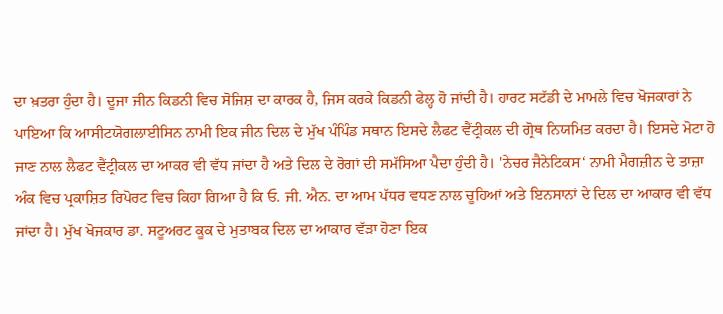ਦਾ ਖ਼ਤਰਾ ਹੁੰਦਾ ਹੈ। ਦੂਜਾ ਜੀਨ ਕਿਡਨੀ ਵਿਚ ਸੋਜਿਸ਼ ਦਾ ਕਾਰਕ ਹੈ, ਜਿਸ ਕਰਕੇ ਕਿਡਨੀ ਫੇਲ੍ਹ ਹੋ ਜਾਂਦੀ ਹੈ। ਹਾਰਟ ਸਟੱਡੀ ਦੇ ਮਾਮਲੇ ਵਿਚ ਖੋਜਕਾਰਾਂ ਨੇ ਪਾਇਆ ਕਿ ਆਸੀਟਯੋਗਲਾਈਸਿਨ ਨਾਮੀ ਇਕ ਜੀਨ ਦਿਲ ਦੇ ਮੁੱਖ ਪੰਪਿੰਡ ਸਥਾਨ ਇਸਦੇ ਲੈਫਟ ਵੈਂਟ੍ਰੀਕਲ ਦੀ ਗ੍ਰੋਥ ਨਿਯਮਿਤ ਕਰਦਾ ਹੈ। ਇਸਦੇ ਮੋਟਾ ਹੋ ਜਾਣ ਨਾਲ ਲੈਫਟ ਵੈਂਟ੍ਰੀਕਲ ਦਾ ਆਕਰ ਵੀ ਵੱਧ ਜਾਂਦਾ ਹੈ ਅਤੇ ਦਿਲ ਦੇ ਰੋਗਾਂ ਦੀ ਸਮੱਸਿਆ ਪੈਦਾ ਹੁੰਦੀ ਹੈ। 'ਨੇਚਰ ਜੈਨੇਟਿਕਸ‘ ਨਾਮੀ ਮੈਗਜ਼ੀਨ ਦੇ ਤਾਜ਼ਾ ਅੰਕ ਵਿਚ ਪ੍ਰਕਾਸ਼ਿਤ ਰਿਪੋਰਟ ਵਿਚ ਕਿਹਾ ਗਿਆ ਹੈ ਕਿ ਓ. ਜੀ. ਐਨ. ਦਾ ਆਮ ਪੱਧਰ ਵਧਣ ਨਾਲ ਚੂਹਿਆਂ ਅਤੇ ਇਨਸਾਨਾਂ ਦੇ ਦਿਲ ਦਾ ਆਕਾਰ ਵੀ ਵੱਧ ਜਾਂਦਾ ਹੈ। ਮੁੱਖ ਖੋਜਕਾਰ ਡਾ. ਸਟੂਅਰਟ ਕੂਕ ਦੇ ਮੁਤਾਬਕ ਦਿਲ ਦਾ ਆਕਾਰ ਵੱੜਾ ਹੋਣਾ ਇਕ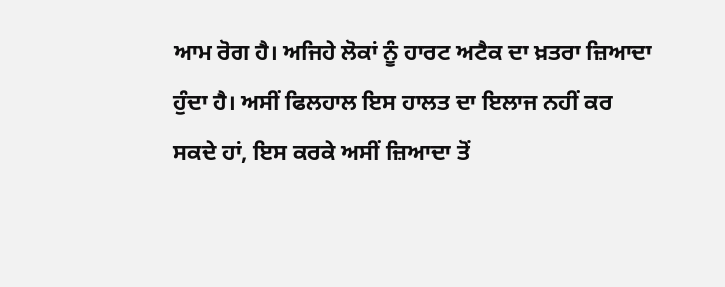ਆਮ ਰੋਗ ਹੈ। ਅਜਿਹੇ ਲੋਕਾਂ ਨੂੰ ਹਾਰਟ ਅਟੈਕ ਦਾ ਖ਼ਤਰਾ ਜ਼ਿਆਦਾ ਹੁੰਦਾ ਹੈ। ਅਸੀਂ ਫਿਲਹਾਲ ਇਸ ਹਾਲਤ ਦਾ ਇਲਾਜ ਨਹੀਂ ਕਰ ਸਕਦੇ ਹਾਂ, ਇਸ ਕਰਕੇ ਅਸੀਂ ਜ਼ਿਆਦਾ ਤੋਂ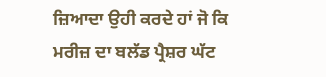ਜ਼ਿਆਦਾ ਉਹੀ ਕਰਦੇ ਹਾਂ ਜੋ ਕਿ ਮਰੀਜ਼ ਦਾ ਬਲੱਡ ਪ੍ਰੈਸ਼ਰ ਘੱਟ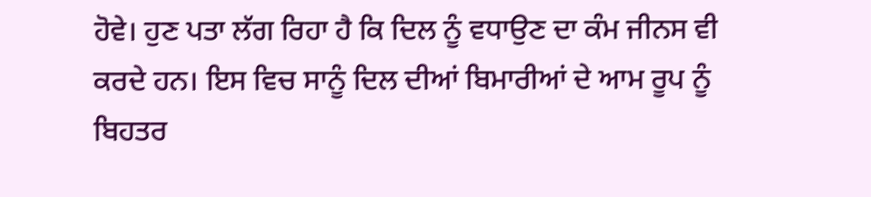ਹੋਵੇ। ਹੁਣ ਪਤਾ ਲੱਗ ਰਿਹਾ ਹੈ ਕਿ ਦਿਲ ਨੂੰ ਵਧਾਉਣ ਦਾ ਕੰਮ ਜੀਨਸ ਵੀ ਕਰਦੇ ਹਨ। ਇਸ ਵਿਚ ਸਾਨੂੰ ਦਿਲ ਦੀਆਂ ਬਿਮਾਰੀਆਂ ਦੇ ਆਮ ਰੂਪ ਨੂੰ ਬਿਹਤਰ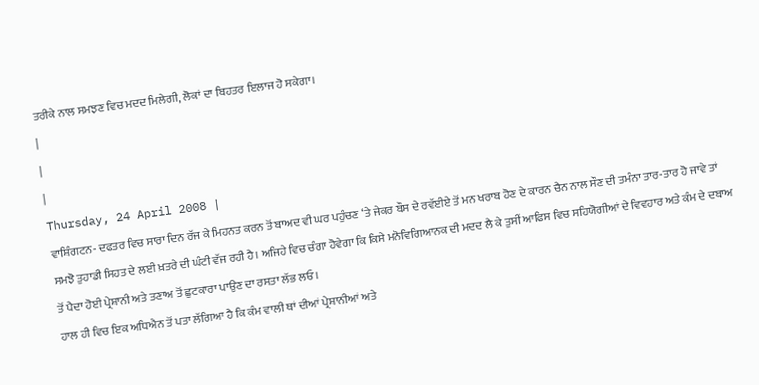ਤਰੀਕੇ ਨਾਲ ਸਮਝਣ ਵਿਚ ਮਦਦ ਮਿਲੇਗੀ, ਲੋਕਾਂ ਦਾ ਬਿਹਤਰ ਇਲਾਜ ਹੋ ਸਕੇਗਾ।
|
|
|
Thursday, 24 April 2008 |
ਵਾਸ਼ਿੰਗਟਨ- ਦਫਤਰ ਵਿਚ ਸਾਰਾ ਦਿਨ ਰੱਜ ਕੇ ਮਿਹਨਤ ਕਰਨ ਤੋਂ ਬਾਅਦ ਵੀ ਘਰ ਪਹੁੰਚਣ ‘ਤੇ ਜੇਕਰ ਬੌਸ ਦੇ ਰਵੱਈਏ ਤੋਂ ਮਨ ਖਰਾਬ ਹੋਣ ਦੇ ਕਾਰਨ ਚੈਨ ਨਾਲ ਸੌਣ ਦੀ ਤਮੰਨਾ ਤਾਰ-ਤਾਰ ਹੋ ਜਾਵੇ ਤਾਂ ਸਮਝੋ ਤੁਹਾਡੀ ਸਿਹਤ ਦੇ ਲਈ ਖ਼ਤਰੇ ਦੀ ਘੰਟੀ ਵੱਜ ਰਹੀ ਹੈ। ਅਜਿਹੇ ਵਿਚ ਚੰਗਾ ਹੋਵੇਗਾ ਕਿ ਕਿਸੇ ਮਨੋਵਿਗਿਆਨਕ ਦੀ ਮਦਦ ਲੈ ਕੇ ਤੁਸੀਂ ਆਫਿਸ ਵਿਚ ਸਹਿਯੋਗੀਆਂ ਦੇ ਵਿਵਹਾਰ ਅਤੇ ਕੰਮ ਦੇ ਦਬਾਅ ਤੋਂ ਪੈਦਾ ਹੋਈ ਪ੍ਰੇਸ਼ਾਨੀ ਅਤੇ ਤਣਾਅ ਤੋਂ ਛੁਟਕਾਰਾ ਪਾਉਣ ਦਾ ਰਸਤਾ ਲੱਭ ਲਓ।
ਹਾਲ ਹੀ ਵਿਚ ਇਕ ਅਧਿਐਨ ਤੋਂ ਪਤਾ ਲੱਗਿਆ ਹੈ ਕਿ ਕੰਮ ਵਾਲੀ ਥਾਂ ਦੀਆਂ ਪ੍ਰੇਸ਼ਾਨੀਆਂ ਅਤੇ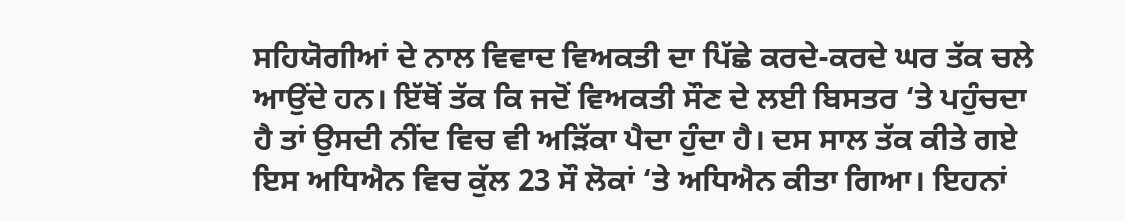ਸਹਿਯੋਗੀਆਂ ਦੇ ਨਾਲ ਵਿਵਾਦ ਵਿਅਕਤੀ ਦਾ ਪਿੱਛੇ ਕਰਦੇ-ਕਰਦੇ ਘਰ ਤੱਕ ਚਲੇ ਆਉਂਦੇ ਹਨ। ਇੱਥੋਂ ਤੱਕ ਕਿ ਜਦੋਂ ਵਿਅਕਤੀ ਸੌਣ ਦੇ ਲਈ ਬਿਸਤਰ ‘ਤੇ ਪਹੁੰਚਦਾ ਹੈ ਤਾਂ ਉਸਦੀ ਨੀਂਦ ਵਿਚ ਵੀ ਅੜਿੱਕਾ ਪੈਦਾ ਹੁੰਦਾ ਹੈ। ਦਸ ਸਾਲ ਤੱਕ ਕੀਤੇ ਗਏ ਇਸ ਅਧਿਐਨ ਵਿਚ ਕੁੱਲ 23 ਸੌ ਲੋਕਾਂ ‘ਤੇ ਅਧਿਐਨ ਕੀਤਾ ਗਿਆ। ਇਹਨਾਂ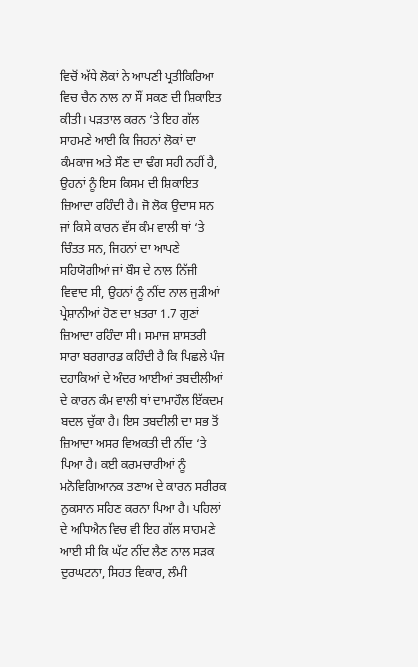ਵਿਚੋਂ ਅੱਧੇ ਲੋਕਾਂ ਨੇ ਆਪਣੀ ਪ੍ਰਤੀਕਿਰਿਆ ਵਿਚ ਚੈਨ ਨਾਲ ਨਾ ਸੌਂ ਸਕਣ ਦੀ ਸ਼ਿਕਾਇਤ ਕੀਤੀ। ਪੜਤਾਲ ਕਰਨ ‘ਤੇ ਇਹ ਗੱਲ ਸਾਹਮਣੇ ਆਈ ਕਿ ਜਿਹਨਾਂ ਲੋਕਾਂ ਦਾ ਕੰਮਕਾਜ ਅਤੇ ਸੌਣ ਦਾ ਢੰਗ ਸਹੀ ਨਹੀਂ ਹੈ, ਉਹਨਾਂ ਨੂੰ ਇਸ ਕਿਸਮ ਦੀ ਸ਼ਿਕਾਇਤ ਜ਼ਿਆਦਾ ਰਹਿੰਦੀ ਹੈ। ਜੋ ਲੋਕ ਉਦਾਸ ਸਨ ਜਾਂ ਕਿਸੇ ਕਾਰਨ ਵੱਸ ਕੰਮ ਵਾਲੀ ਥਾਂ ‘ਤੇ ਚਿੰਤਤ ਸਨ, ਜਿਹਨਾਂ ਦਾ ਆਪਣੇ ਸਹਿਯੋਗੀਆਂ ਜਾਂ ਬੌਸ ਦੇ ਨਾਲ ਨਿੱਜੀ ਵਿਵਾਦ ਸੀ, ਉਹਨਾਂ ਨੂੰ ਨੀਂਦ ਨਾਲ ਜੁੜੀਆਂ ਪ੍ਰੇਸ਼ਾਨੀਆਂ ਹੋਣ ਦਾ ਖ਼ਤਰਾ 1.7 ਗੁਣਾਂ ਜ਼ਿਆਦਾ ਰਹਿੰਦਾ ਸੀ। ਸਮਾਜ ਸ਼ਾਸਤਰੀ ਸਾਰਾ ਬਰਗਾਰਡ ਕਹਿੰਦੀ ਹੈ ਕਿ ਪਿਛਲੇ ਪੰਜ ਦਹਾਕਿਆਂ ਦੇ ਅੰਦਰ ਆਈਆਂ ਤਬਦੀਲੀਆਂ ਦੇ ਕਾਰਨ ਕੰਮ ਵਾਲੀ ਥਾਂ ਦਾਮਾਹੌਲ ਇੱਕਦਮ ਬਦਲ ਚੁੱਕਾ ਹੈ। ਇਸ ਤਬਦੀਲੀ ਦਾ ਸਭ ਤੋਂ ਜ਼ਿਆਦਾ ਅਸਰ ਵਿਅਕਤੀ ਦੀ ਨੀਂਦ ‘ਤੇ ਪਿਆ ਹੈ। ਕਈ ਕਰਮਚਾਰੀਆਂ ਨੂੰ ਮਨੋਵਿਗਿਆਨਕ ਤਣਾਅ ਦੇ ਕਾਰਨ ਸਰੀਰਕ ਨੁਕਸਾਨ ਸਹਿਣ ਕਰਨਾ ਪਿਆ ਹੈ। ਪਹਿਲਾਂ ਦੇ ਅਧਿਐਨ ਵਿਚ ਵੀ ਇਹ ਗੱਲ ਸਾਹਮਣੇ ਆਈ ਸੀ ਕਿ ਘੱਟ ਨੀਂਦ ਲੈਣ ਨਾਲ ਸੜਕ ਦੁਰਘਟਨਾ, ਸਿਹਤ ਵਿਕਾਰ, ਲੰਮੀ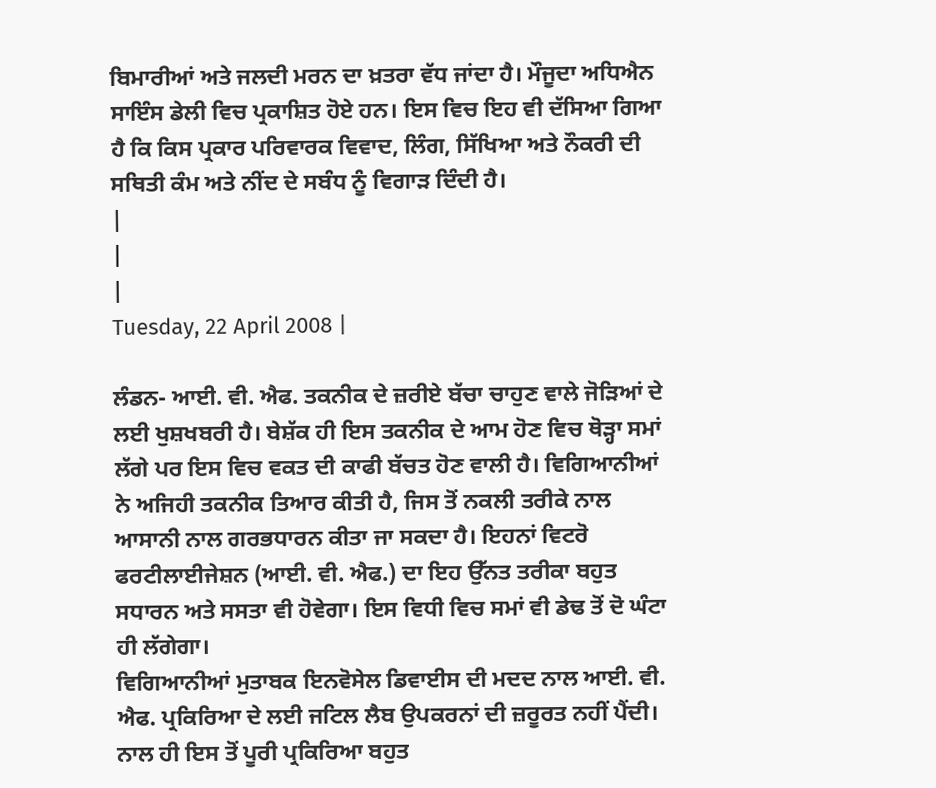ਬਿਮਾਰੀਆਂ ਅਤੇ ਜਲਦੀ ਮਰਨ ਦਾ ਖ਼ਤਰਾ ਵੱਧ ਜਾਂਦਾ ਹੈ। ਮੌਜੂਦਾ ਅਧਿਐਨ ਸਾਇੰਸ ਡੇਲੀ ਵਿਚ ਪ੍ਰਕਾਸ਼ਿਤ ਹੋਏ ਹਨ। ਇਸ ਵਿਚ ਇਹ ਵੀ ਦੱਸਿਆ ਗਿਆ ਹੈ ਕਿ ਕਿਸ ਪ੍ਰਕਾਰ ਪਰਿਵਾਰਕ ਵਿਵਾਦ, ਲਿੰਗ, ਸਿੱਖਿਆ ਅਤੇ ਨੌਕਰੀ ਦੀ ਸਥਿਤੀ ਕੰਮ ਅਤੇ ਨੀਂਦ ਦੇ ਸਬੰਧ ਨੂੰ ਵਿਗਾੜ ਦਿੰਦੀ ਹੈ।
|
|
|
Tuesday, 22 April 2008 |

ਲੰਡਨ- ਆਈ. ਵੀ. ਐਫ. ਤਕਨੀਕ ਦੇ ਜ਼ਰੀਏ ਬੱਚਾ ਚਾਹੁਣ ਵਾਲੇ ਜੋੜਿਆਂ ਦੇ ਲਈ ਖੁਸ਼ਖਬਰੀ ਹੈ। ਬੇਸ਼ੱਕ ਹੀ ਇਸ ਤਕਨੀਕ ਦੇ ਆਮ ਹੋਣ ਵਿਚ ਥੋੜ੍ਹਾ ਸਮਾਂ ਲੱਗੇ ਪਰ ਇਸ ਵਿਚ ਵਕਤ ਦੀ ਕਾਫੀ ਬੱਚਤ ਹੋਣ ਵਾਲੀ ਹੈ। ਵਿਗਿਆਨੀਆਂ ਨੇ ਅਜਿਹੀ ਤਕਨੀਕ ਤਿਆਰ ਕੀਤੀ ਹੈ, ਜਿਸ ਤੋਂ ਨਕਲੀ ਤਰੀਕੇ ਨਾਲ ਆਸਾਨੀ ਨਾਲ ਗਰਭਧਾਰਨ ਕੀਤਾ ਜਾ ਸਕਦਾ ਹੈ। ਇਹਨਾਂ ਵਿਟਰੋ ਫਰਟੀਲਾਈਜੇਸ਼ਨ (ਆਈ. ਵੀ. ਐਫ.) ਦਾ ਇਹ ਉੱਨਤ ਤਰੀਕਾ ਬਹੁਤ ਸਧਾਰਨ ਅਤੇ ਸਸਤਾ ਵੀ ਹੋਵੇਗਾ। ਇਸ ਵਿਧੀ ਵਿਚ ਸਮਾਂ ਵੀ ਡੇਢ ਤੋਂ ਦੋ ਘੰਟਾ ਹੀ ਲੱਗੇਗਾ।
ਵਿਗਿਆਨੀਆਂ ਮੁਤਾਬਕ ਇਨਵੋਸੇਲ ਡਿਵਾਈਸ ਦੀ ਮਦਦ ਨਾਲ ਆਈ. ਵੀ. ਐਫ. ਪ੍ਰਕਿਰਿਆ ਦੇ ਲਈ ਜਟਿਲ ਲੈਬ ਉਪਕਰਨਾਂ ਦੀ ਜ਼ਰੂਰਤ ਨਹੀਂ ਪੈਂਦੀ। ਨਾਲ ਹੀ ਇਸ ਤੋਂ ਪੂਰੀ ਪ੍ਰਕਿਰਿਆ ਬਹੁਤ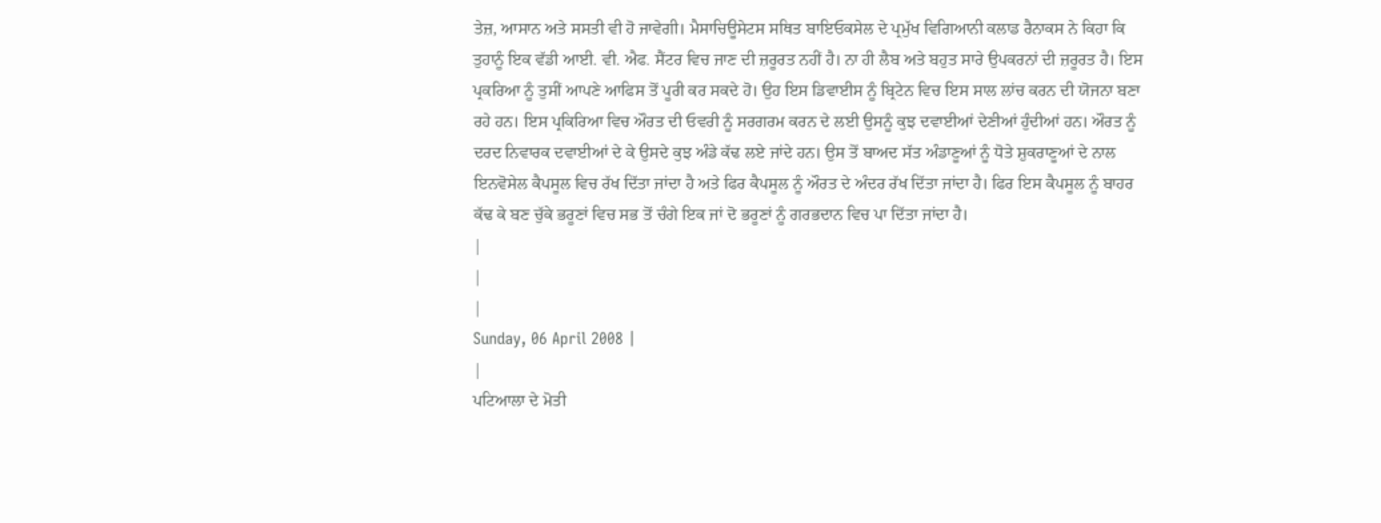ਤੇਜ਼, ਆਸਾਨ ਅਤੇ ਸਸਤੀ ਵੀ ਹੋ ਜਾਵੇਗੀ। ਮੈਸਾਚਿਊਸੇਟਸ ਸਥਿਤ ਬਾਇਓਕਸੇਲ ਦੇ ਪ੍ਰਮੁੱਖ ਵਿਗਿਆਨੀ ਕਲਾਡ ਰੈਨਾਕਸ ਨੇ ਕਿਹਾ ਕਿ ਤੁਹਾਨੂੰ ਇਕ ਵੱਡੀ ਆਈ. ਵੀ. ਐਫ. ਸੈਂਟਰ ਵਿਚ ਜਾਣ ਦੀ ਜ਼ਰੂਰਤ ਨਹੀਂ ਹੈ। ਨਾ ਹੀ ਲੈਬ ਅਤੇ ਬਹੁਤ ਸਾਰੇ ਉਪਕਰਨਾਂ ਦੀ ਜ਼ਰੂਰਤ ਹੈ। ਇਸ ਪ੍ਰਕਰਿਆ ਨੂੰ ਤੁਸੀਂ ਆਪਣੇ ਆਫਿਸ ਤੋਂ ਪੂਰੀ ਕਰ ਸਕਦੇ ਹੋ। ਉਹ ਇਸ ਡਿਵਾਈਸ ਨੂੰ ਬ੍ਰਿਟੇਨ ਵਿਚ ਇਸ ਸਾਲ ਲਾਂਚ ਕਰਨ ਦੀ ਯੋਜਨਾ ਬਣਾ ਰਹੇ ਹਨ। ਇਸ ਪ੍ਰਕਿਰਿਆ ਵਿਚ ਔਰਤ ਦੀ ਓਵਰੀ ਨੂੰ ਸਰਗਰਮ ਕਰਨ ਦੇ ਲਈ ਉਸਨੂੰ ਕੁਝ ਦਵਾਈਆਂ ਦੇਣੀਆਂ ਹੁੰਦੀਆਂ ਹਨ। ਔਰਤ ਨੂੰ ਦਰਦ ਨਿਵਾਰਕ ਦਵਾਈਆਂ ਦੇ ਕੇ ਉਸਦੇ ਕੁਝ ਅੰਡੇ ਕੱਢ ਲਏ ਜਾਂਦੇ ਹਨ। ਉਸ ਤੋਂ ਬਾਅਦ ਸੱਤ ਅੰਡਾਣੂਆਂ ਨੂੰ ਧੋਤੇ ਸ਼ੁਕਰਾਣੂਆਂ ਦੇ ਨਾਲ ਇਨਵੋਸੇਲ ਕੈਪਸੂਲ ਵਿਚ ਰੱਖ ਦਿੱਤਾ ਜਾਂਦਾ ਹੈ ਅਤੇ ਫਿਰ ਕੈਪਸੂਲ ਨੂੰ ਔਰਤ ਦੇ ਅੰਦਰ ਰੱਖ ਦਿੱਤਾ ਜਾਂਦਾ ਹੈ। ਫਿਰ ਇਸ ਕੈਪਸੂਲ ਨੂੰ ਬਾਹਰ ਕੱਢ ਕੇ ਬਣ ਚੁੱਕੇ ਭਰੂਣਾਂ ਵਿਚ ਸਭ ਤੋਂ ਚੰਗੇ ਇਕ ਜਾਂ ਦੋ ਭਰੂਣਾਂ ਨੂੰ ਗਰਭਦਾਨ ਵਿਚ ਪਾ ਦਿੱਤਾ ਜਾਂਦਾ ਹੈ।
|
|
|
Sunday, 06 April 2008 |
|
ਪਟਿਆਲਾ ਦੇ ਮੋਤੀ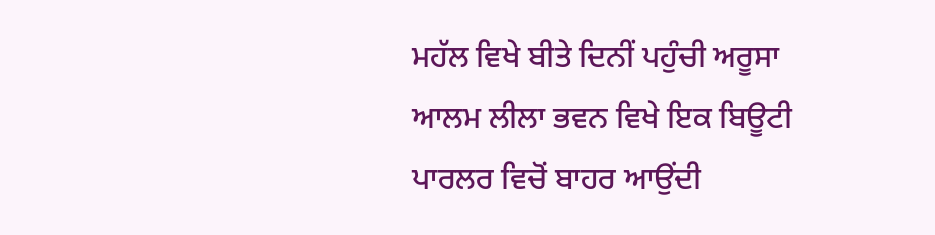ਮਹੱਲ ਵਿਖੇ ਬੀਤੇ ਦਿਨੀਂ ਪਹੁੰਚੀ ਅਰੂਸਾ ਆਲਮ ਲੀਲਾ ਭਵਨ ਵਿਖੇ ਇਕ ਬਿਊਟੀ ਪਾਰਲਰ ਵਿਚੋਂ ਬਾਹਰ ਆਉਂਦੀ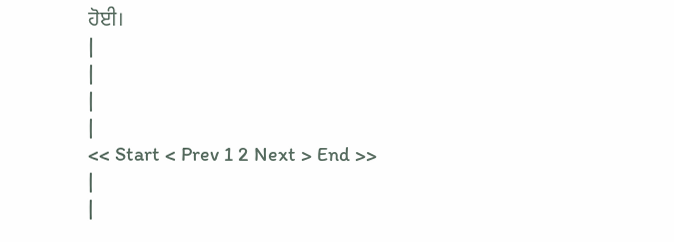ਹੋਈ।
|
|
|
|
<< Start < Prev 1 2 Next > End >>
|
|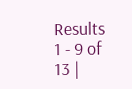Results 1 - 9 of 13 |